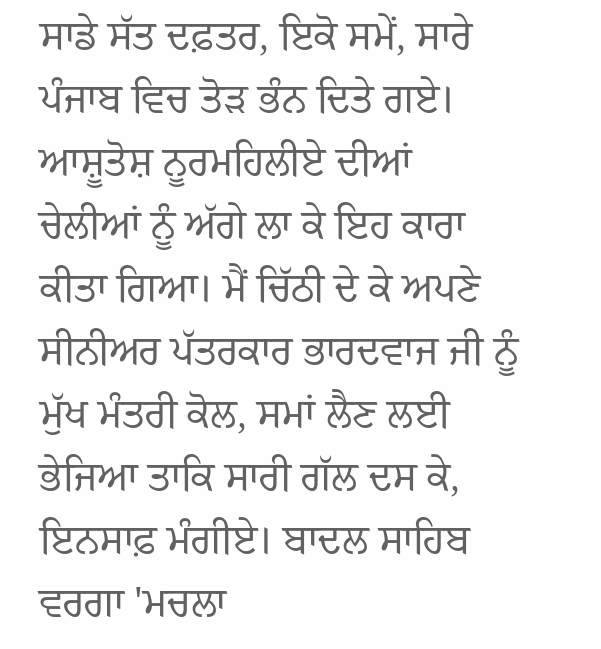ਸਾਡੇ ਸੱਤ ਦਫ਼ਤਰ, ਇਕੋ ਸਮੇਂ, ਸਾਰੇ ਪੰਜਾਬ ਵਿਚ ਤੋੜ ਭੰਨ ਦਿਤੇ ਗਏ। ਆਸ਼ੂਤੋਸ਼ ਨੂਰਮਹਿਲੀਏ ਦੀਆਂ ਚੇਲੀਆਂ ਨੂੰ ਅੱਗੇ ਲਾ ਕੇ ਇਹ ਕਾਰਾ ਕੀਤਾ ਗਿਆ। ਮੈਂ ਚਿੱਠੀ ਦੇ ਕੇ ਅਪਣੇ ਸੀਨੀਅਰ ਪੱਤਰਕਾਰ ਭਾਰਦਵਾਜ ਜੀ ਨੂੰ ਮੁੱਖ ਮੰਤਰੀ ਕੋਲ, ਸਮਾਂ ਲੈਣ ਲਈ ਭੇਜਿਆ ਤਾਕਿ ਸਾਰੀ ਗੱਲ ਦਸ ਕੇ, ਇਨਸਾਫ਼ ਮੰਗੀਏ। ਬਾਦਲ ਸਾਹਿਬ ਵਰਗਾ 'ਮਚਲਾ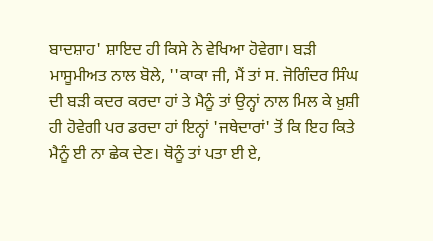ਬਾਦਸ਼ਾਹ' ਸ਼ਾਇਦ ਹੀ ਕਿਸੇ ਨੇ ਵੇਖਿਆ ਹੋਵੇਗਾ। ਬੜੀ ਮਾਸੂਮੀਅਤ ਨਾਲ ਬੋਲੇ, ''ਕਾਕਾ ਜੀ, ਮੈਂ ਤਾਂ ਸ. ਜੋਗਿੰਦਰ ਸਿੰਘ ਦੀ ਬੜੀ ਕਦਰ ਕਰਦਾ ਹਾਂ ਤੇ ਮੈਨੂੰ ਤਾਂ ਉਨ੍ਹਾਂ ਨਾਲ ਮਿਲ ਕੇ ਖ਼ੁਸ਼ੀ ਹੀ ਹੋਵੇਗੀ ਪਰ ਡਰਦਾ ਹਾਂ ਇਨ੍ਹਾਂ 'ਜਥੇਦਾਰਾਂ' ਤੋਂ ਕਿ ਇਹ ਕਿਤੇ ਮੈਨੂੰ ਈ ਨਾ ਛੇਕ ਦੇਣ। ਥੋਨੂੰ ਤਾਂ ਪਤਾ ਈ ਏ,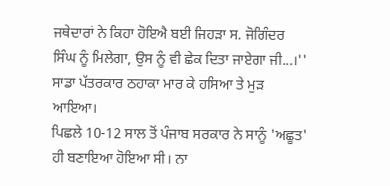ਜਥੇਦਾਰਾਂ ਨੇ ਕਿਹਾ ਹੋਇਐ ਬਈ ਜਿਹੜਾ ਸ. ਜੋਗਿੰਦਰ ਸਿੰਘ ਨੂੰ ਮਿਲੇਗਾ, ਉਸ ਨੂੰ ਵੀ ਛੇਕ ਦਿਤਾ ਜਾਏਗਾ ਜੀ...।'' ਸਾਡਾ ਪੱਤਰਕਾਰ ਠਹਾਕਾ ਮਾਰ ਕੇ ਹਸਿਆ ਤੇ ਮੁੜ ਆਇਆ।
ਪਿਛਲੇ 10-12 ਸਾਲ ਤੋਂ ਪੰਜਾਬ ਸਰਕਾਰ ਨੇ ਸਾਨੂੰ 'ਅਛੂਤ' ਹੀ ਬਣਾਇਆ ਹੋਇਆ ਸੀ। ਨਾ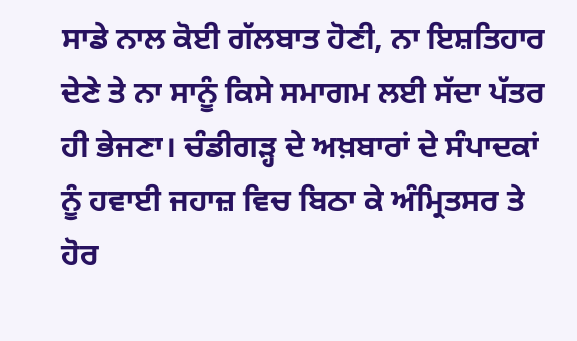ਸਾਡੇ ਨਾਲ ਕੋਈ ਗੱਲਬਾਤ ਹੋਣੀ, ਨਾ ਇਸ਼ਤਿਹਾਰ ਦੇਣੇ ਤੇ ਨਾ ਸਾਨੂੰ ਕਿਸੇ ਸਮਾਗਮ ਲਈ ਸੱਦਾ ਪੱਤਰ ਹੀ ਭੇਜਣਾ। ਚੰਡੀਗੜ੍ਹ ਦੇ ਅਖ਼ਬਾਰਾਂ ਦੇ ਸੰਪਾਦਕਾਂ ਨੂੰ ਹਵਾਈ ਜਹਾਜ਼ ਵਿਚ ਬਿਠਾ ਕੇ ਅੰਮ੍ਰਿਤਸਰ ਤੇ ਹੋਰ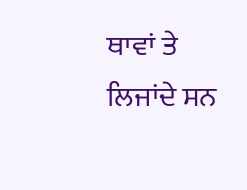ਥਾਵਾਂ ਤੇ ਲਿਜਾਂਦੇ ਸਨ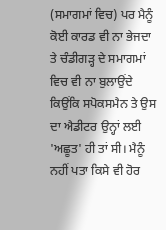(ਸਮਾਗਮਾਂ ਵਿਚ) ਪਰ ਮੈਨੂੰ ਕੋਈ ਕਾਰਡ ਵੀ ਨਾ ਭੇਜਦਾ ਤੇ ਚੰਡੀਗੜ੍ਹ ਦੇ ਸਮਾਗਮਾਂ ਵਿਚ ਵੀ ਨਾ ਬੁਲਾਉਂਦੇ ਕਿਉਂਕਿ ਸਪੋਕਸਮੈਨ ਤੇ ਉਸ ਦਾ ਐਡੀਟਰ ਉਨ੍ਹਾਂ ਲਈ 'ਅਛੂਤ' ਹੀ ਤਾਂ ਸੀ। ਮੈਨੂੰ ਨਹੀਂ ਪਤਾ ਕਿਸੇ ਵੀ ਹੋਰ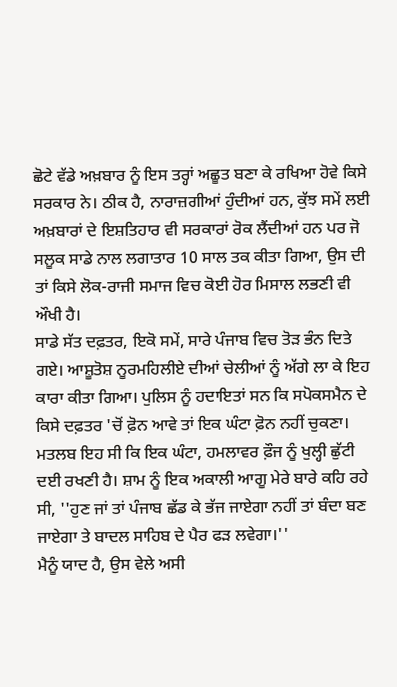ਛੋਟੇ ਵੱਡੇ ਅਖ਼ਬਾਰ ਨੂੰ ਇਸ ਤਰ੍ਹਾਂ ਅਛੂਤ ਬਣਾ ਕੇ ਰਖਿਆ ਹੋਵੇ ਕਿਸੇ ਸਰਕਾਰ ਨੇ। ਠੀਕ ਹੈ, ਨਾਰਾਜ਼ਗੀਆਂ ਹੁੰਦੀਆਂ ਹਨ, ਕੁੱਝ ਸਮੇਂ ਲਈ ਅਖ਼ਬਾਰਾਂ ਦੇ ਇਸ਼ਤਿਹਾਰ ਵੀ ਸਰਕਾਰਾਂ ਰੋਕ ਲੈਂਦੀਆਂ ਹਨ ਪਰ ਜੋ ਸਲੂਕ ਸਾਡੇ ਨਾਲ ਲਗਾਤਾਰ 10 ਸਾਲ ਤਕ ਕੀਤਾ ਗਿਆ, ਉਸ ਦੀ ਤਾਂ ਕਿਸੇ ਲੋਕ-ਰਾਜੀ ਸਮਾਜ ਵਿਚ ਕੋਈ ਹੋਰ ਮਿਸਾਲ ਲਭਣੀ ਵੀ ਔਖੀ ਹੈ।
ਸਾਡੇ ਸੱਤ ਦਫ਼ਤਰ, ਇਕੋ ਸਮੇਂ, ਸਾਰੇ ਪੰਜਾਬ ਵਿਚ ਤੋੜ ਭੰਨ ਦਿਤੇ ਗਏ। ਆਸ਼ੂਤੋਸ਼ ਨੂਰਮਹਿਲੀਏ ਦੀਆਂ ਚੇਲੀਆਂ ਨੂੰ ਅੱਗੇ ਲਾ ਕੇ ਇਹ ਕਾਰਾ ਕੀਤਾ ਗਿਆ। ਪੁਲਿਸ ਨੂੰ ਹਦਾਇਤਾਂ ਸਨ ਕਿ ਸਪੋਕਸਮੈਨ ਦੇ ਕਿਸੇ ਦਫ਼ਤਰ 'ਚੋਂ ਫ਼ੋਨ ਆਵੇ ਤਾਂ ਇਕ ਘੰਟਾ ਫ਼ੋਨ ਨਹੀਂ ਚੁਕਣਾ। ਮਤਲਬ ਇਹ ਸੀ ਕਿ ਇਕ ਘੰਟਾ, ਹਮਲਾਵਰ ਫ਼ੌਜ ਨੂੰ ਖੁਲ੍ਹੀ ਛੁੱਟੀ ਦਈ ਰਖਣੀ ਹੈ। ਸ਼ਾਮ ਨੂੰ ਇਕ ਅਕਾਲੀ ਆਗੂ ਮੇਰੇ ਬਾਰੇ ਕਹਿ ਰਹੇ ਸੀ, ''ਹੁਣ ਜਾਂ ਤਾਂ ਪੰਜਾਬ ਛੱਡ ਕੇ ਭੱਜ ਜਾਏਗਾ ਨਹੀਂ ਤਾਂ ਬੰਦਾ ਬਣ ਜਾਏਗਾ ਤੇ ਬਾਦਲ ਸਾਹਿਬ ਦੇ ਪੈਰ ਫੜ ਲਵੇਗਾ।''
ਮੈਨੂੰ ਯਾਦ ਹੈ, ਉਸ ਵੇਲੇ ਅਸੀ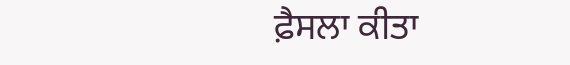ਫ਼ੈਸਲਾ ਕੀਤਾ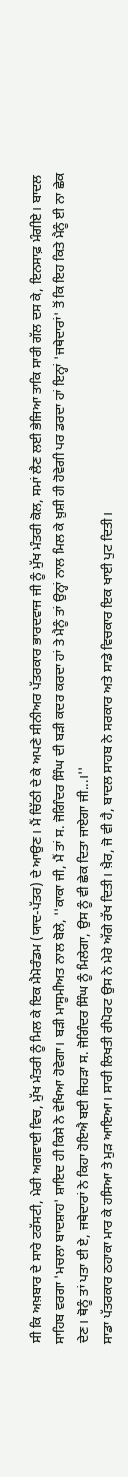ਸੀ ਕਿ ਅਖ਼ਬਾਰ ਦੇ ਸਾਰੇ ਟਰੱਸਟੀ, ਮੇਰੀ ਅਗਵਾਈ ਵਿਚ, ਮੁੱਖ ਮੰਤਰੀ ਨੂੰ ਮਿਲ ਕੇ ਇਕ ਮੈਮੋਰੰਡਮ (ਯਾਦ-ਪੱਤਰ) ਦੇ ਆਉਣ। ਮੈਂ ਚਿੱਠੀ ਦੇ ਕੇ ਅਪਣੇ ਸੀਨੀਅਰ ਪੱਤਰਕਾਰ ਭਾਰਦਵਾਜ ਜੀ ਨੂੰ ਮੁੱਖ ਮੰਤਰੀ ਕੋਲ, ਸਮਾਂ ਲੈਣ ਲਈ ਭੇਜਿਆ ਤਾਕਿ ਸਾਰੀ ਗੱਲ ਦਸ ਕੇ, ਇਨਸਾਫ਼ ਮੰਗੀਏ। ਬਾਦਲ ਸਾਹਿਬ ਵਰਗਾ 'ਮਚਲਾ ਬਾਦਸ਼ਾਹ' ਸ਼ਾਇਦ ਹੀ ਕਿਸੇ ਨੇ ਵੇਖਿਆ ਹੋਵੇਗਾ। ਬੜੀ ਮਾਸੂਮੀਅਤ ਨਾਲ ਬੋਲੇ, ''ਕਾਕਾ ਜੀ, ਮੈਂ ਤਾਂ ਸ. ਜੋਗਿੰਦਰ ਸਿੰਘ ਦੀ ਬੜੀ ਕਦਰ ਕਰਦਾ ਹਾਂ ਤੇ ਮੈਨੂੰ ਤਾਂ ਉਨ੍ਹਾਂ ਨਾਲ ਮਿਲ ਕੇ ਖ਼ੁਸ਼ੀ ਹੀ ਹੋਵੇਗੀ ਪਰ ਡਰਦਾ ਹਾਂ ਇਨ੍ਹਾਂ 'ਜਥੇਦਾਰਾਂ' ਤੋਂ ਕਿ ਇਹ ਕਿਤੇ ਮੈਨੂੰ ਈ ਨਾ ਛੇਕ ਦੇਣ। ਥੋਨੂੰ ਤਾਂ ਪਤਾ ਈ ਏ, ਜਥੇਦਾਰਾਂ ਨੇ ਕਿਹਾ ਹੋਇਐ ਬਈ ਜਿਹੜਾ ਸ. ਜੋਗਿੰਦਰ ਸਿੰਘ ਨੂੰ ਮਿਲੇਗਾ, ਉਸ ਨੂੰ ਵੀ ਛੇਕ ਦਿਤਾ ਜਾਏਗਾ ਜੀ...।''
ਸਾਡਾ ਪੱਤਰਕਾਰ ਠਹਾਕਾ ਮਾਰ ਕੇ ਹਸਿਆ ਤੇ ਮੁੜ ਆਇਆ। ਸਾਰੀ ਲਿਖਤੀ ਰੀਪੋਰਟ ਉਸ ਨੇ ਮੇਰੇ ਅੱਗੇ ਰੱਖ ਦਿਤੀ। ਖ਼ੈਰ, ਜੋ ਵੀ ਹੈ, ਬਾਦਲ ਸਾਹਬ ਨੇ ਸਰਕਾਰ ਅਤੇ ਸਾਡੇ ਵਿਚਕਾਰ ਇਕ ਖਾਈ ਪੁਟ ਦਿਤੀ।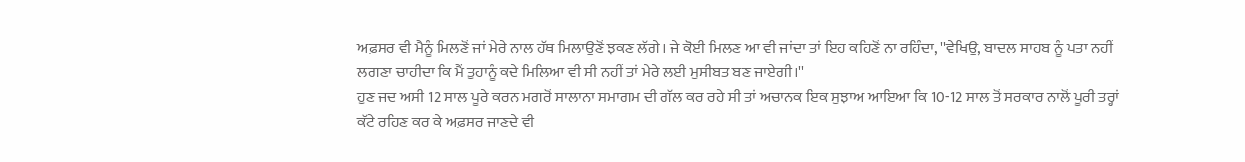ਅਫ਼ਸਰ ਵੀ ਮੈਨੂੰ ਮਿਲਣੋਂ ਜਾਂ ਮੇਰੇ ਨਾਲ ਹੱਥ ਮਿਲਾਉਣੋਂ ਝਕਣ ਲੱਗੇ। ਜੇ ਕੋਈ ਮਿਲਣ ਆ ਵੀ ਜਾਂਦਾ ਤਾਂ ਇਹ ਕਹਿਣੋਂ ਨਾ ਰਹਿੰਦਾ, ''ਵੇਖਿਉ, ਬਾਦਲ ਸਾਹਬ ਨੂੰ ਪਤਾ ਨਹੀਂ ਲਗਣਾ ਚਾਹੀਦਾ ਕਿ ਮੈਂ ਤੁਹਾਨੂੰ ਕਦੇ ਮਿਲਿਆ ਵੀ ਸੀ ਨਹੀਂ ਤਾਂ ਮੇਰੇ ਲਈ ਮੁਸੀਬਤ ਬਣ ਜਾਏਗੀ।''
ਹੁਣ ਜਦ ਅਸੀ 12 ਸਾਲ ਪੂਰੇ ਕਰਨ ਮਗਰੋਂ ਸਾਲਾਨਾ ਸਮਾਗਮ ਦੀ ਗੱਲ ਕਰ ਰਹੇ ਸੀ ਤਾਂ ਅਚਾਨਕ ਇਕ ਸੁਝਾਅ ਆਇਆ ਕਿ 10-12 ਸਾਲ ਤੋਂ ਸਰਕਾਰ ਨਾਲੋਂ ਪੂਰੀ ਤਰ੍ਹਾਂ ਕੱਟੇ ਰਹਿਣ ਕਰ ਕੇ ਅਫ਼ਸਰ ਜਾਣਦੇ ਵੀ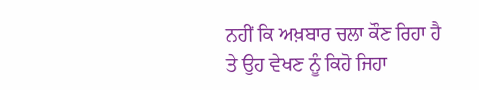ਨਹੀਂ ਕਿ ਅਖ਼ਬਾਰ ਚਲਾ ਕੌਣ ਰਿਹਾ ਹੈ ਤੇ ਉਹ ਵੇਖਣ ਨੂੰ ਕਿਹੋ ਜਿਹਾ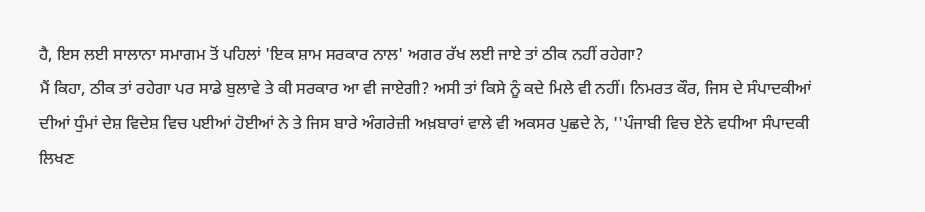ਹੈ, ਇਸ ਲਈ ਸਾਲਾਨਾ ਸਮਾਗਮ ਤੋਂ ਪਹਿਲਾਂ 'ਇਕ ਸ਼ਾਮ ਸਰਕਾਰ ਨਾਲ' ਅਗਰ ਰੱਖ ਲਈ ਜਾਏ ਤਾਂ ਠੀਕ ਨਹੀਂ ਰਹੇਗਾ?
ਮੈਂ ਕਿਹਾ, ਠੀਕ ਤਾਂ ਰਹੇਗਾ ਪਰ ਸਾਡੇ ਬੁਲਾਵੇ ਤੇ ਕੀ ਸਰਕਾਰ ਆ ਵੀ ਜਾਏਗੀ? ਅਸੀ ਤਾਂ ਕਿਸੇ ਨੂੰ ਕਦੇ ਮਿਲੇ ਵੀ ਨਹੀਂ। ਨਿਮਰਤ ਕੌਰ, ਜਿਸ ਦੇ ਸੰਪਾਦਕੀਆਂ ਦੀਆਂ ਧੁੰਮਾਂ ਦੇਸ਼ ਵਿਦੇਸ਼ ਵਿਚ ਪਈਆਂ ਹੋਈਆਂ ਨੇ ਤੇ ਜਿਸ ਬਾਰੇ ਅੰਗਰੇਜ਼ੀ ਅਖ਼ਬਾਰਾਂ ਵਾਲੇ ਵੀ ਅਕਸਰ ਪੁਛਦੇ ਨੇ, ''ਪੰਜਾਬੀ ਵਿਚ ਏਨੇ ਵਧੀਆ ਸੰਪਾਦਕੀ ਲਿਖਣ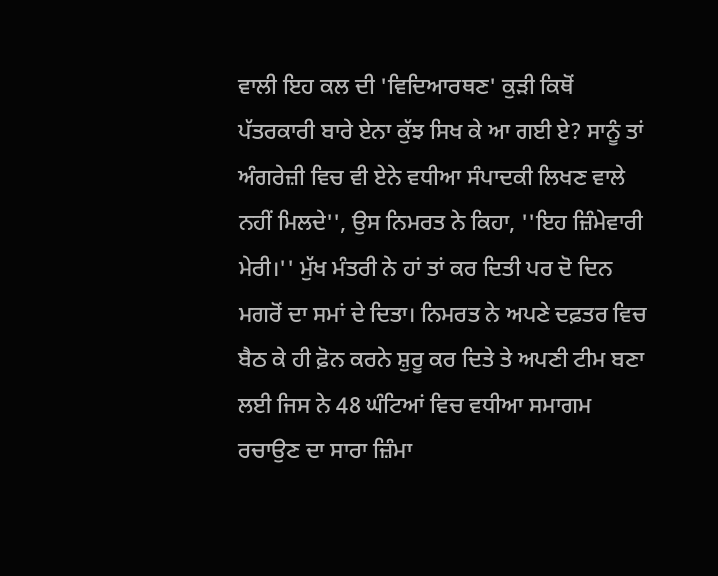ਵਾਲੀ ਇਹ ਕਲ ਦੀ 'ਵਿਦਿਆਰਥਣ' ਕੁੜੀ ਕਿਥੋਂ ਪੱਤਰਕਾਰੀ ਬਾਰੇ ਏਨਾ ਕੁੱਝ ਸਿਖ ਕੇ ਆ ਗਈ ਏ? ਸਾਨੂੰ ਤਾਂ ਅੰਗਰੇਜ਼ੀ ਵਿਚ ਵੀ ਏਨੇ ਵਧੀਆ ਸੰਪਾਦਕੀ ਲਿਖਣ ਵਾਲੇ ਨਹੀਂ ਮਿਲਦੇ'', ਉਸ ਨਿਮਰਤ ਨੇ ਕਿਹਾ, ''ਇਹ ਜ਼ਿੰਮੇਵਾਰੀ ਮੇਰੀ।'' ਮੁੱਖ ਮੰਤਰੀ ਨੇ ਹਾਂ ਤਾਂ ਕਰ ਦਿਤੀ ਪਰ ਦੋ ਦਿਨ ਮਗਰੋਂ ਦਾ ਸਮਾਂ ਦੇ ਦਿਤਾ। ਨਿਮਰਤ ਨੇ ਅਪਣੇ ਦਫ਼ਤਰ ਵਿਚ ਬੈਠ ਕੇ ਹੀ ਫ਼ੋਨ ਕਰਨੇ ਸ਼ੁਰੂ ਕਰ ਦਿਤੇ ਤੇ ਅਪਣੀ ਟੀਮ ਬਣਾ ਲਈ ਜਿਸ ਨੇ 48 ਘੰਟਿਆਂ ਵਿਚ ਵਧੀਆ ਸਮਾਗਮ ਰਚਾਉਣ ਦਾ ਸਾਰਾ ਜ਼ਿੰਮਾ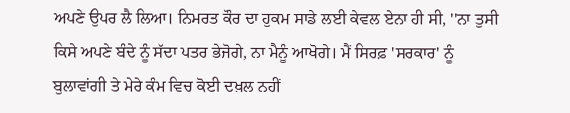ਅਪਣੇ ਉਪਰ ਲੈ ਲਿਆ। ਨਿਮਰਤ ਕੌਰ ਦਾ ਹੁਕਮ ਸਾਡੇ ਲਈ ਕੇਵਲ ਏਨਾ ਹੀ ਸੀ, ''ਨਾ ਤੁਸੀ ਕਿਸੇ ਅਪਣੇ ਬੰਦੇ ਨੂੰ ਸੱਦਾ ਪਤਰ ਭੇਜੋਗੇ, ਨਾ ਮੈਨੂੰ ਆਖੋਗੇ। ਮੈਂ ਸਿਰਫ਼ 'ਸਰਕਾਰ' ਨੂੰ ਬੁਲਾਵਾਂਗੀ ਤੇ ਮੇਰੇ ਕੰਮ ਵਿਚ ਕੋਈ ਦਖ਼ਲ ਨਹੀਂ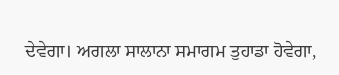ਦੇਵੇਗਾ। ਅਗਲਾ ਸਾਲਾਨਾ ਸਮਾਗਮ ਤੁਹਾਡਾ ਹੋਵੇਗਾ,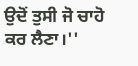ਉਦੋਂ ਤੁਸੀ ਜੋ ਚਾਹੋ ਕਰ ਲੈਣਾ।''